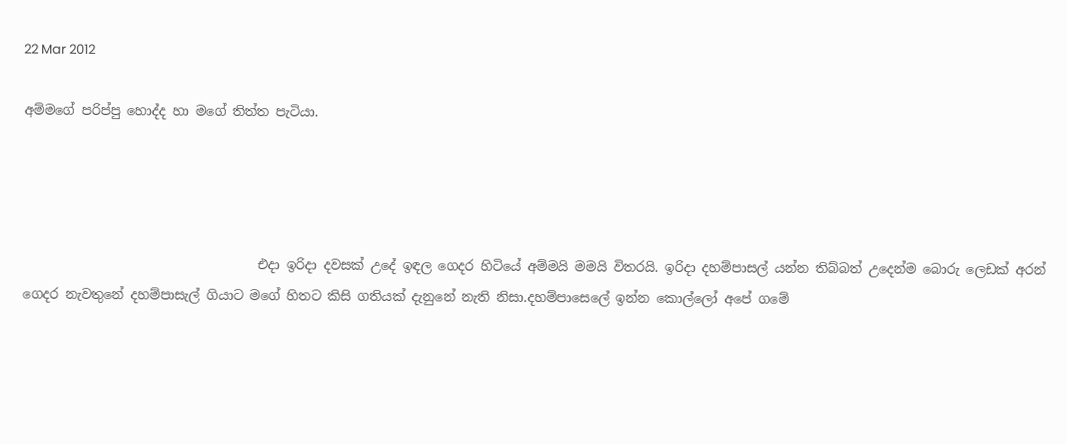22 Mar 2012

අම්මගේ පරිප්පු හොද්ද හා මගේ තිත්ත පැටියා.




                                    එදා ඉරිදා දවසක් උදේ ඉඳල ගෙදර හිටියේ අම්මයි මමයි විතරයි. ඉරිදා දහම්පාසල් යන්න තිබ්බත් උදෙන්ම බොරු ලෙඩක් අරන් ගෙදර නැවතුනේ දහම්පාසැල් ගියාට මගේ හිතට කිසි ගතියක් දැනුනේ නැති නිසා.දහම්පාසෙලේ ඉන්න කොල්ලෝ අපේ ගමේ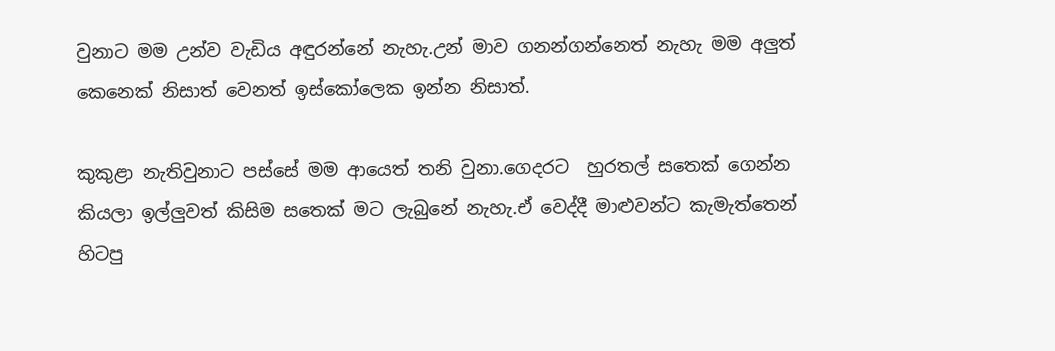වුනාට මම උන්ව වැඩිය අඳුරන්නේ නැහැ.උන් මාව ගනන්ගන්නෙත් නැහැ මම අලුත් කෙනෙක් නිසාත් වෙනත් ඉස්කෝලෙක ඉන්න නිසාත්.

කුකුළා නැතිවුනාට පස්සේ මම ආයෙත් තනි වුනා.ගෙදරට  හුරතල් සතෙක් ගෙන්න කියලා ඉල්ලුවත් කිසිම සතෙක් මට ලැබුනේ නැහැ.ඒ වෙද්දී මාළුවන්ට කැමැත්තෙන් හිටපු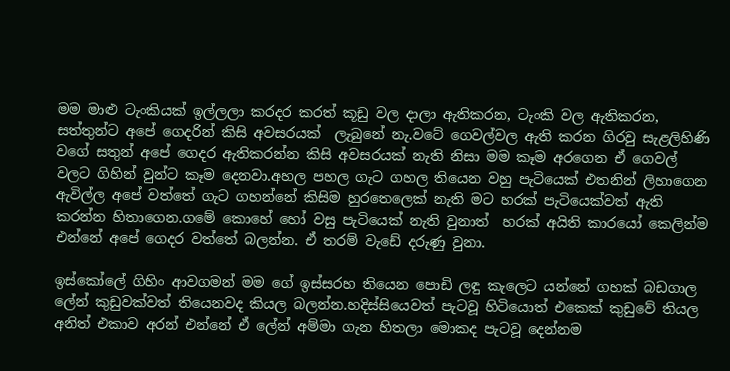මම මාළු ටැංකියක් ඉල්ලලා කරදර කරත් කූඩු වල දාලා ඇතිකරන, ටැංකි වල ඇතිකරන, සත්තුන්ට අපේ ගෙදරින් කිසි අවසරයක්  ලැබුනේ නැ.වටේ ගෙවල්වල ඇති කරන ගිරවු සැළලිහිණි වගේ සතුන් අපේ ගෙදර ඇතිකරන්න කිසි අවසරයක් නැති නිසා මම කෑම අරගෙන ඒ ගෙවල් වලට ගිහින් වුන්ට කෑම දෙනවා.අහල පහල ගැට ගහල තියෙන වහු පැටියෙක් එතනින් ලිහාගෙන ඇවිල්ල අපේ වත්තේ ගැට ගහන්නේ කිසිම හුරතෙලෙක් නැති මට හරක් පැටියෙක්වත් ඇති කරන්න හිතාගෙන.ගමේ කොහේ හෝ වසු පැටියෙක් නැති වුනාත්  හරක් අයිති කාරයෝ කෙලින්ම එන්නේ අපේ ගෙදර වත්තේ බලන්න. ඒ තරම් වැඩේ දරුණු වුනා.

ඉස්කෝලේ ගිහිං ආවගමන් මම ගේ ඉස්සරහ තියෙන පොඩි ලඳු කැලෙට යන්නේ ගහක් බඩගාල ලේන් කුඩුවක්වත් තියෙනවද කියල බලන්න.හදිස්සියෙවත් පැටවූ හිටියොත් එකෙක් කුඩුවේ තියල අනිත් එකාව අරන් එන්නේ ඒ ලේන් අම්මා ගැන හිතලා මොකද පැටවූ දෙන්නම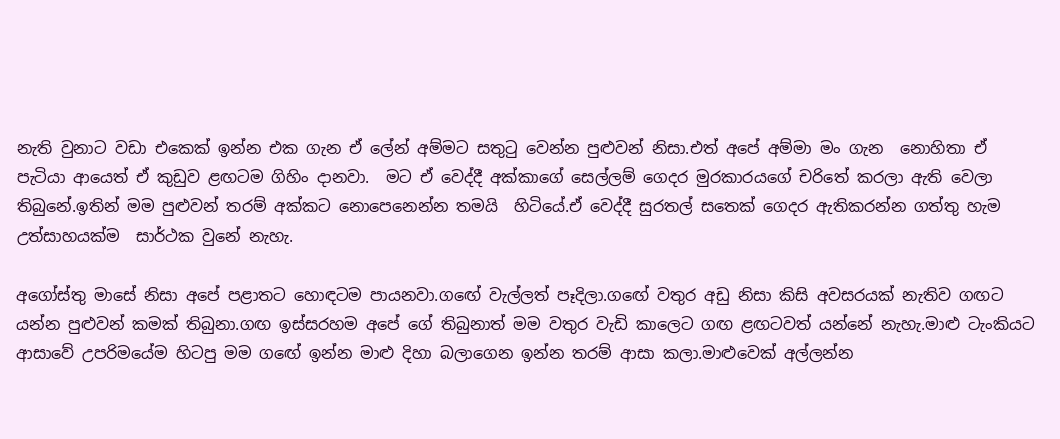නැති වුනාට වඩා එකෙක් ඉන්න එක ගැන ඒ ලේන් අම්මට සතුටු වෙන්න පුළුවන් නිසා.එත් අපේ අම්මා මං ගැන  නොහිතා ඒ පැටියා ආයෙත් ඒ කුඩුව ළඟටම ගිහිං දානවා.  මට ඒ වෙද්දී අක්කාගේ සෙල්ලම් ගෙදර මුරකාරයගේ චරිතේ කරලා ඇති වෙලා තිබුනේ.ඉතින් මම පුළුවන් තරම් අක්කට නොපෙනෙන්න තමයි  හිටියේ.ඒ වෙද්දී සුරතල් සතෙක් ගෙදර ඇතිකරන්න ගත්තු හැම උත්සාහයක්ම  සාර්ථක වුනේ නැහැ.

අගෝස්තු මාසේ නිසා අපේ පළාතට හොඳටම පායනවා.ගඟේ වැල්ලත් පෑදිලා.ගඟේ වතුර අඩු නිසා කිසි අවසරයක් නැතිව ගඟට යන්න පුළුවන් කමක් තිබුනා.ගඟ ඉස්සරහම අපේ ගේ තිබුනාත් මම වතුර වැඩි කාලෙට ගඟ ළඟටවත් යන්නේ නැහැ.මාළු ටැංකියට ආසාවේ උපරිමයේම හිටපු මම ගඟේ ඉන්න මාළු දිහා බලාගෙන ඉන්න තරම් ආසා කලා.මාළුවෙක් අල්ලන්න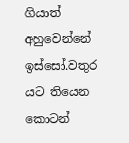ගියාත් අහුවෙන්නේ ඉස්සෝ.වතුර යට තියෙන කොටන්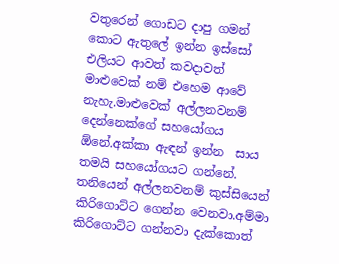වතුරෙන් ගොඩට දාපු ගමන් කොට ඇතුලේ ඉන්න ඉස්සෝ එලියට ආවත් කවදාවත් මාළුවෙක් නම් එහෙම ආවේ නැහැ.මාළුවෙක් අල්ලනවනම් දෙන්නෙක්ගේ සහයෝගය ඕනේ.අක්කා ඇඳන් ඉන්න  සාය තමයි සහයෝගයට ගන්නේ. තනියෙන් අල්ලනවනම් කුස්සියෙන් කිරිගොට්ට ගෙන්න වෙනවා.අම්මා කිරිගොට්ට ගන්නවා දැක්කොත්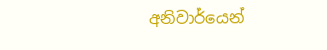අනිවාර්යෙන්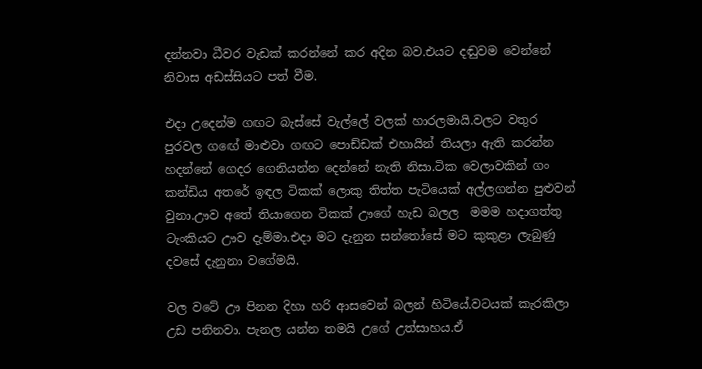දන්නවා ධීවර වැඩක් කරන්නේ කර අදින බව.එයට දඬුවම වෙන්නේ නිවාස අඩස්සියට පත් වීම.

එදා උදෙන්ම ගඟට බැස්සේ වැල්ලේ වලක් හාරලමායි.වලට වතුර පුරවල ගඟේ මාළුවා ගඟට පොඩ්ඩක් එහායින් තියලා ඇති කරන්න හදන්නේ ගෙදර ගෙනියන්න දෙන්නේ නැති නිසා.ටික වෙලාවකින් ගං කන්ඩිය අතරේ ඉඳල ටිකක් ලොකු තිත්ත පැටියෙක් අල්ලගන්න පුළුවන් වුනා.ඌව අතේ තියාගෙන ටිකක් ඌගේ හැඩ බලල  මමම හදාගත්තු  ටැංකියට ඌව දැම්මා.එදා මට දැනුන සන්තෝසේ මට කුකුළා ලැබුණු දවසේ දැනුනා වගේමයි.

වල වටේ ඌ පිනන දිහා හරි ආසවෙන් බලන් හිටියේ.වටයක් කැරකිලා උඩ පනිනවා. පැනල යන්න තමයි උගේ උත්සාහය.ඒ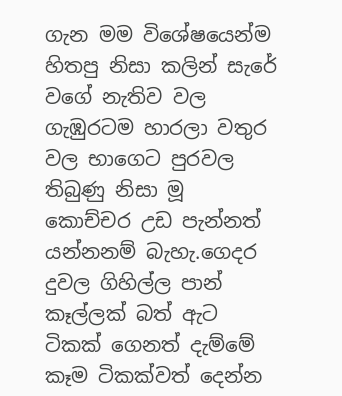ගැන මම විශේෂයෙන්ම හිතපු නිසා කලින් සැරේ වගේ නැතිව වල ගැඹුරටම හාරලා වතුර වල භාගෙට පුරවල  තිබුණු නිසා මූ කොච්චර උඩ පැන්නත් යන්නනම් බැහැ.ගෙදර දුවල ගිහිල්ල පාන් කෑල්ලක් බත් ඇට ටිකක් ගෙනත් දැම්මේ කෑම ටිකක්වත් දෙන්න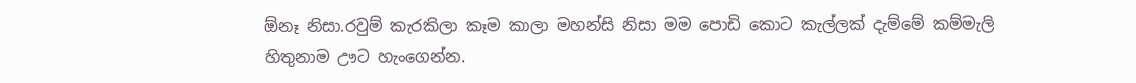ඕනෑ නිසා.රවුම් කැරකිලා කෑම කාලා මහන්සි නිසා මම පොඩි කොට කැල්ලක් දැම්මේ කම්මැලි හිතුනාම ඌට හැංගෙන්න.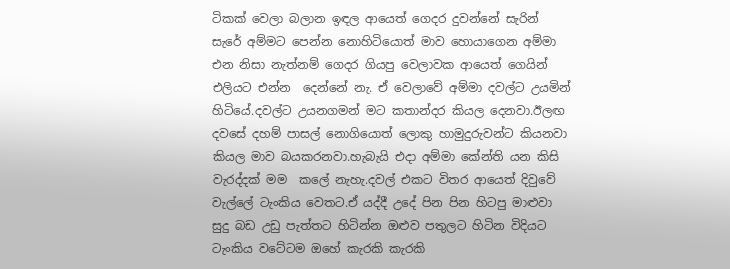ටිකක් වෙලා බලාන ඉඳල ආයෙත් ගෙදර දුවන්නේ සැරින් සැරේ අම්මට පෙන්න නොහිටියොත් මාව හොයාගෙන අම්මා එන නිසා නැත්නම් ගෙදර ගියපු වෙලාවක ආයෙත් ගෙයින් එලියට එන්න  දෙන්නේ නැ. ඒ වෙලාවේ අම්මා දවල්ට උයමින් හිටියේ.දවල්ට උයනගමන් මට කතාන්දර කියල දෙනවා.ඊලඟ දවසේ දහම් පාසල් නොගියොත් ලොකු හාමුදුරුවන්ට කියනවා කියල මාව බයකරනවා.හැබැයි එදා අම්මා කේන්ති යන කිසි වැරද්දක් මම  කලේ නැහැ.දවල් එකට විතර ආයෙත් දිවුවේ වැල්ලේ ටැංකිය වෙතට.ඒ යද්දී උදේ පින පින හිටපු මාළුවා සුදු බඩ උඩු පැත්තට හිටින්න ඔළුව පතුලට හිටින විදියට  ටැංකිය වටේටම ඔහේ කැරකි කැරකි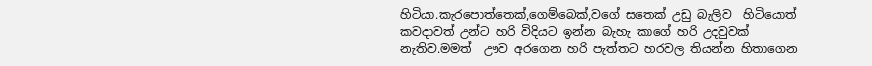හිටියා.කැරපොත්තෙක්,ගෙම්බෙක්,වගේ සතෙක් උඩු බැලිව  හිටියොත් කවදාවත් උන්ට හරි විදියට ඉන්න බැහැ කාගේ හරි උදවුවක් නැතිව.මමත්  ඌව අරගෙන හරි පැත්තට හරවල තියන්න හිතාගෙන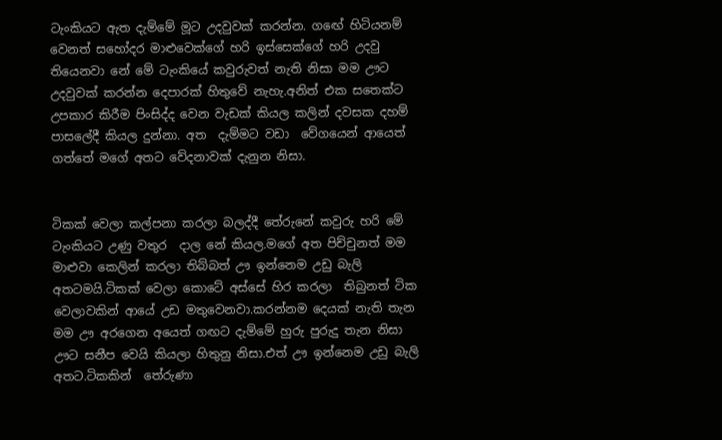ටැංකියට ඇත දැම්මේ මූට උදවුවක් කරන්න. ගඟේ හිටියනම් වෙනත් සහෝදර මාළුවෙක්ගේ හරි ඉස්සෙක්ගේ හරි උදවු තියෙනවා නේ මේ ටැංකියේ කවුරුවත් නැති නිසා මම ඌට උදවුවක් කරන්න දෙපාරක් හිතුවේ නැහැ.අනිත් එක සතෙක්ට උපකාර කිරීම පිංසිද්ද වෙන වැඩක් කියල කලින් දවසක දහම් පාසලේදී කියල දුන්නා. අත  දැම්මට වඩා  වේගයෙන් ආයෙත් ගත්තේ මගේ අතට වේදනාවක් දැනුන නිසා.


ටිකක් වෙලා කල්පනා කරලා බලද්දී තේරුනේ කවුරු හරි මේ ටැංකියට උණු වතුර  දාල නේ කියල.මගේ අත පිච්චුනත් මම මාළුවා කෙලින් කරලා තිබ්බත් ඌ ඉන්නෙම උඩු බැලි අතටමයි.ටිකක් වෙලා කොටේ අස්සේ හිර කරලා  තිබුනත් ටික වෙලාවකින් ආයේ උඩ මතුවෙනවා.කරන්නම දෙයක් නැති තැන මම ඌ අරගෙන අයෙත් ගඟට දැම්මේ හුරු පුරුදු තැන නිසා ඌට සනීප වෙයි කියලා හිතුනු නිසා.එත් ඌ ඉන්නෙම උඩු බැලි අතට.ටිකකින්  තේරුණා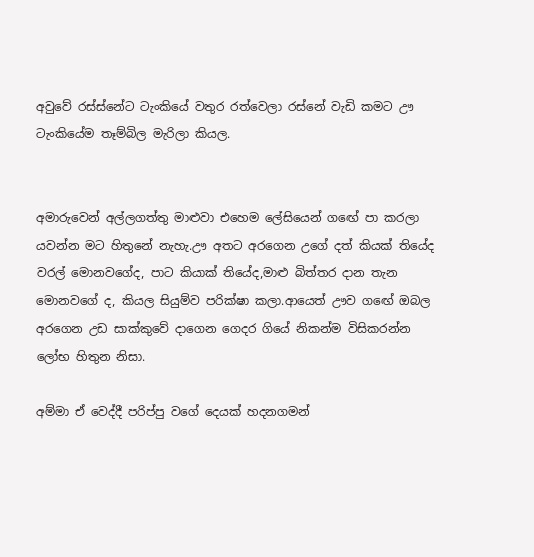අවුවේ රස්ස්නේට ටැංකියේ වතුර රත්වෙලා රස්නේ වැඩි කමට ඌ ටැංකියේම තෑම්බිල මැරිලා කියල.


අමාරුවෙන් අල්ලගත්තු මාළුවා එහෙම ලේසියෙන් ගඟේ පා කරලා යවන්න මට හිතුනේ නැහැ.ඌ අතට අරගෙන උගේ දත් කියක් තියේද වරල් මොනවගේද, පාට කියාක්‌ තියේද,මාළු බිත්තර දාන තැන මොනවගේ ද, කියල සියුම්ව පරික්ෂා කලා.ආයෙත් ඌව ගඟේ ඔබල  අරගෙන උඩ සාක්කුවේ දාගෙන ගෙදර ගියේ නිකන්ම විසිකරන්න ලෝභ හිතුන නිසා.

අම්මා ඒ වෙද්දී පරිප්පු වගේ දෙයක් හදනගමන්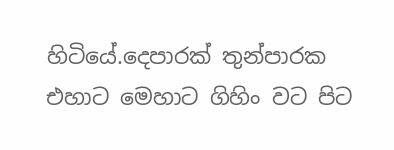හිටියේ.දෙපාරක් තුන්පාරක එහාට මෙහාට ගිහිං වට පිට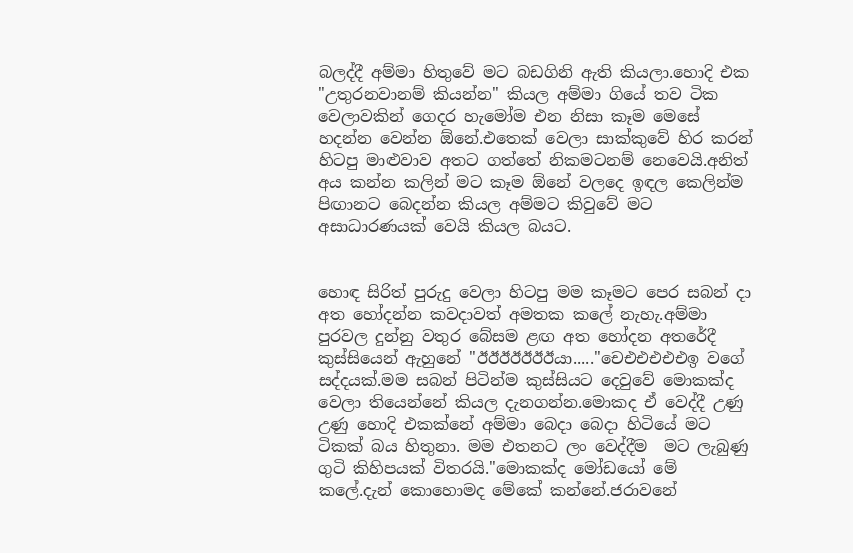බලද්දී අම්මා හිතුවේ මට බඩගිනි ඇති කියලා.හොදි එක "උතුරනවානම් කියන්න" කියල අම්මා ගියේ තව ටික වෙලාවකින් ගෙදර හැමෝම එන නිසා කෑම මෙසේ හදන්න වෙන්න ඕනේ.එතෙක් වෙලා සාක්කුවේ හිර කරන් හිටපු මාළුවාව අතට ගත්තේ නිකමටනම් නෙවෙයි.අනිත් අය කන්න කලින් මට කෑම ඕනේ වලදෙ ඉඳල කෙලින්ම පිඟානට බෙදන්න කියල අම්මට කිවුවේ මට අසාධාරණයක් වෙයි කියල බයට.


හොඳ සිරිත් පුරුදු වෙලා හිටපු මම කෑමට පෙර සබන් දා අත හෝදන්න කවදාවත් අමතක කලේ නැහැ.අම්මා  පුරවල දුන්නු වතුර බේසම ළඟ අත හෝදන අතරේදී කුස්සියෙන් ඇහුනේ "ඊඊඊඊඊඊඊයා....."චෙඑඑඑඑඑඉ වගේ සද්දයක්.මම සබන් පිටින්ම කුස්සියට දෙවුවේ මොකක්ද වෙලා තියෙන්නේ කියල දැනගන්න.මොකද ඒ වෙද්දී උණු උණු හොදි එකක්නේ අම්මා බෙදා බෙදා හිටියේ මට ටිකක් බය හිතුනා. මම එතනට ලං වෙද්දීම  මට ලැබුණු ගුටි කිහිපයක් විතරයි."මොකක්ද මෝඩයෝ මේ කලේ.දැන් කොහොමද මේකේ කන්නේ.ජරාවනේ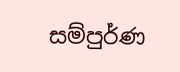සම්පුර්ණ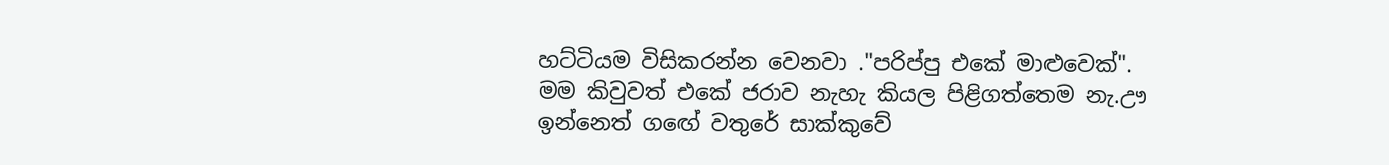හට්ටියම විසිකරන්න වෙනවා ."පරිප්පු එකේ මාළුවෙක්". මම කිවුවත් එකේ ජරාව නැහැ කියල පිළිගත්තෙම නැ.ඌ ඉන්නෙත් ගඟේ වතුරේ සාක්කුවේ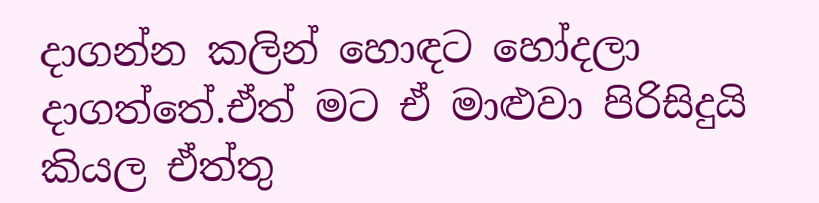දාගන්න කලින් හොඳට හෝදලා දාගත්තේ.ඒත් මට ඒ මාළුවා පිරිසිදුයි කියල ඒත්තු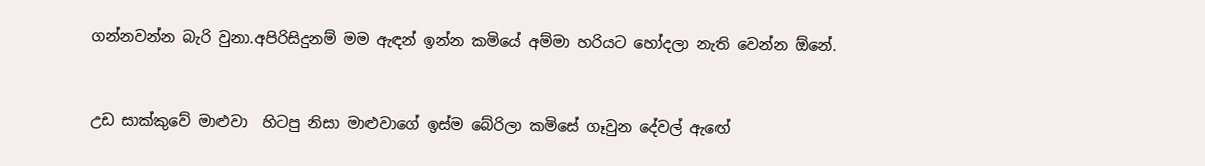ගන්නවන්න බැරි වුනා.අපිරිසිදුනම් මම ඇඳන් ඉන්න කමියේ අම්මා හරියට හෝදලා නැති වෙන්න ඕනේ.


උඩ සාක්කුවේ මාළුවා  හිටපු නිසා මාළුවාගේ ඉස්ම බේරිලා කමිසේ ගෑවුන දේවල් ඇඟේ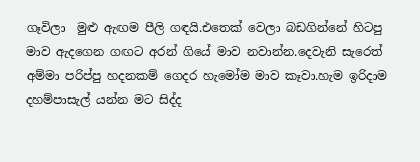ගෑවිලා  මුළු ඇඟම පීලි ගඳයි.එතෙක් වෙලා බඩගින්නේ හිටපු මාව ඇදගෙන ගඟට අරන් ගියේ මාව නවාන්න.දෙවැනි සැරෙත් අම්මා පරිප්පු හදනකම් ගෙදර හැමෝම මාව කෑවා.හැම ඉරිදාම දහම්පාසැල් යන්න මට සිද්ද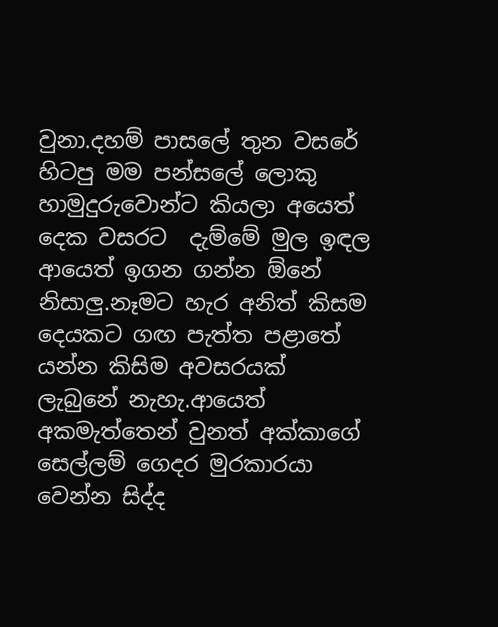වුනා.දහම් පාසලේ තුන වසරේ හිටපු මම පන්සලේ ලොකු හාමුදුරුවොන්ට කියලා අයෙත් දෙක වසරට  දැම්මේ මුල ඉඳල ආයෙත් ඉගන ගන්න ඕනේ නිසාලු.නෑමට හැර අනිත් කිසම දෙයකට ගඟ පැත්ත පළාතේ යන්න කිසිම අවසරයක්  ලැබුනේ නැහැ.ආයෙත් අකමැත්තෙන් වුනත් අක්කාගේ සෙල්ලම් ගෙදර මුරකාරයා වෙන්න සිද්ද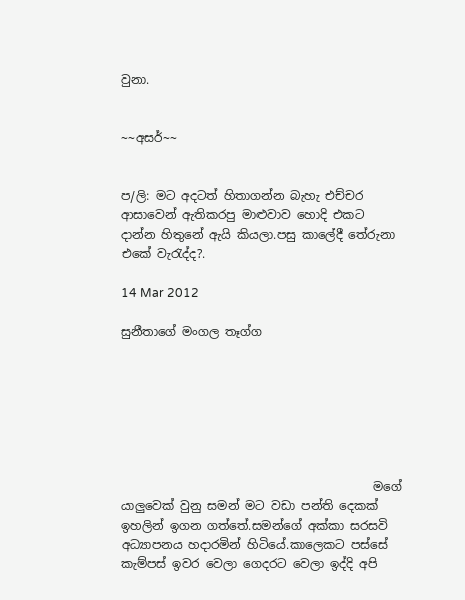වුනා.


~~අසර්~~


ප/ලි: මට අදටත් හිතාගන්න බැහැ එච්චර ආසාවෙන් ඇතිකරපු මාළුවාව හොදි එකට දාන්න හිතුනේ ඇයි කියලා.පසු කාලේදී තේරුනා එකේ වැරැද්ද?.

14 Mar 2012

සුනීතාගේ මංගල තෑග්ග







                                          මගේ යාලුවෙක් වුනු සමන් මට වඩා පන්ති දෙකක් ඉහලින් ඉගන ගත්තේ.සමන්ගේ අක්කා සරසවි අධ්‍යාපනය හදාරමින් හිටියේ.කාලෙකට පස්සේ  කැම්පස් ඉවර වෙලා ගෙදරට වෙලා ඉද්දි අපි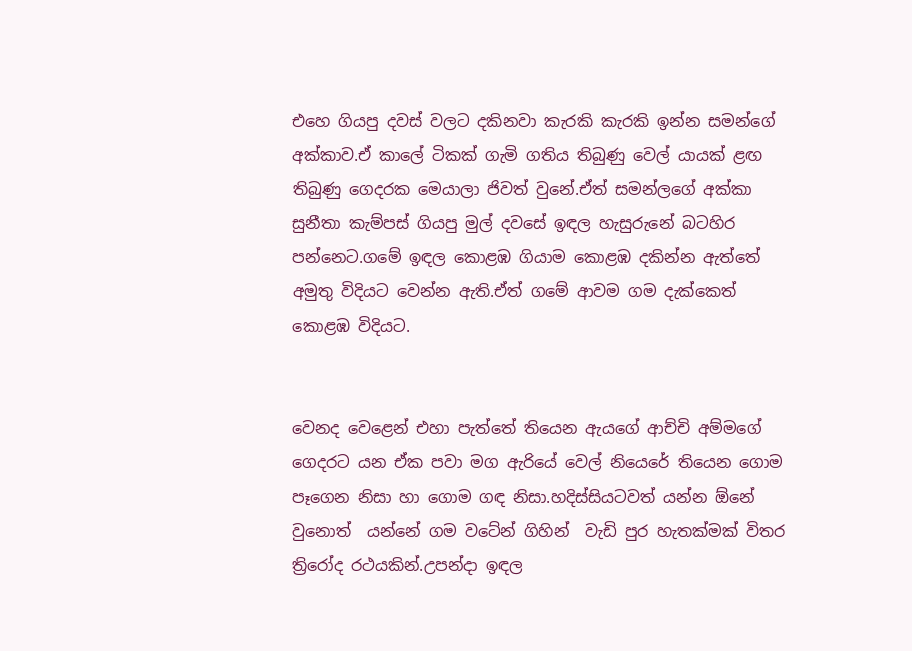එහෙ ගියපු දවස් වලට දකිනවා කැරකි කැරකි ඉන්න සමන්ගේ අක්කාව.ඒ කාලේ ටිකක් ගැමි ගතිය තිබුණු වෙල් යායක් ළඟ තිබුණු ගෙදරක මෙයාලා ජිවත් වුනේ.ඒත් සමන්ලගේ අක්කා සුනීතා කැම්පස් ගියපු මුල් දවසේ ඉඳල හැසුරුනේ බටහිර පන්නෙට.ගමේ ඉඳල කොළඹ ගියාම කොළඹ දකින්න ඇත්තේ අමුතු විදියට වෙන්න ඇති.ඒත් ගමේ ආවම ගම දැක්කෙත් කොළඹ විදියට.


වෙනද වෙළෙන් එහා පැත්තේ තියෙන ඇයගේ ආච්චි අම්මගේ ගෙදරට යන ඒක පවා මග ඇරියේ වෙල් නියෙරේ තියෙන ගොම පෑගෙන නිසා හා ගොම ගඳ නිසා.හදිස්සියටවත් යන්න ඕනේ වුනොත්  යන්නේ ගම වටේන් ගිහින්  වැඩි පුර හැතක්මක් විතර ත්‍රිරෝද රථයකින්.උපන්දා ඉඳල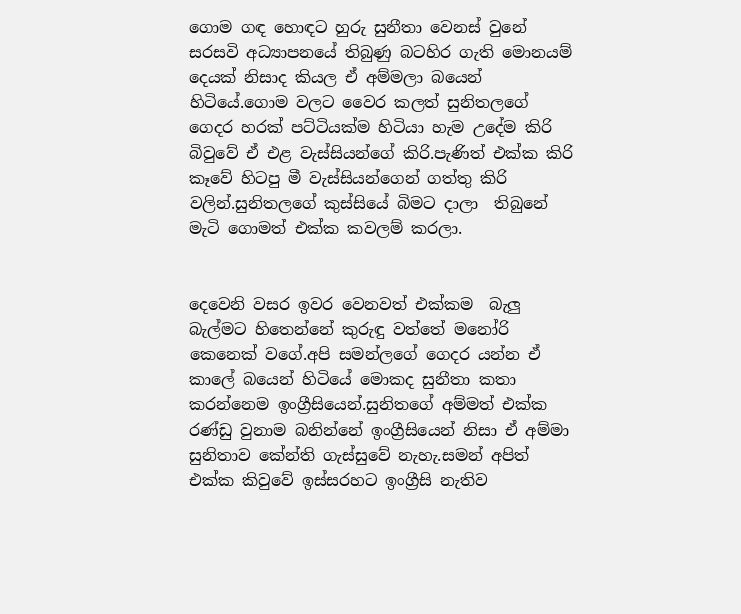ගොම ගඳ හොඳට හුරු සුනීතා වෙනස් වුනේ සරසවි අධ්‍යාපනයේ තිබුණු බටහිර ගැති මොනයම් දෙයක් නිසාද කියල ඒ අම්මලා බයෙන් හිටියේ.ගොම වලට වෛර කලත් සුනිතලගේ ගෙදර හරක් පට්ටියක්ම හිටියා හැම උදේම කිරි බිවුවේ ඒ එළ වැස්සියන්ගේ කිරි.පැණිත් එක්ක කිරි කෑවේ හිටපු මී වැස්සියන්ගෙන් ගත්තු කිරි වලින්.සුනිතලගේ කුස්සියේ බිමට දාලා  තිබුනේ මැටි ගොමත් එක්ක කවලම් කරලා.


දෙවෙනි වසර ඉවර වෙනවත් එක්කම  බැලු බැල්මට හිතෙන්නේ කුරුඳු වත්තේ මනෝරි කෙනෙක් වගේ.අපි සමන්ලගේ ගෙදර යන්න ඒ කාලේ බයෙන් හිටියේ මොකද සුනීතා කතා කරන්නෙම ඉංග්‍රීසියෙන්.සුනිතගේ අම්මත් එක්ක රණ්ඩු වුනාම බනින්නේ ඉංග්‍රීසියෙන් නිසා ඒ අම්මා සුනිතාව කේන්ති ගැස්සුවේ නැහැ.සමන් අපිත් එක්ක කිවුවේ ඉස්සරහට ඉංග්‍රීසි නැතිව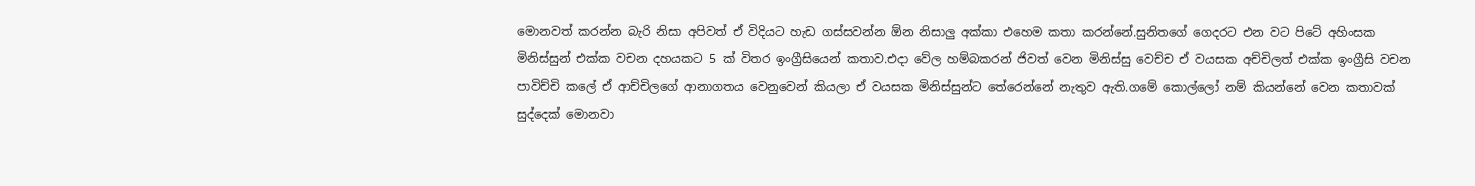මොනවත් කරන්න බැරි නිසා අපිවත් ඒ විදියට හැඩ ගස්සවන්න ඕන නිසාලු අක්කා එහෙම කතා කරන්නේ.සුනිතගේ ගෙදරට එන වට පිටේ අහිංසක මිනිස්සුන් එක්ක වචන දහයකට 5 ක් විතර ඉංග්‍රීසියෙන් කතාව.එදා වේල හම්බකරන් ජිවත් වෙන මිනිස්සු වෙච්ච ඒ වයසක අච්චිලත් එක්ක ඉංග්‍රීසි වචන පාවිච්චි කලේ ඒ ආච්චිලගේ ආනාගතය වෙනුවෙන් කියලා ඒ වයසක මිනිස්සුන්ට තේරෙන්නේ නැතුව ඇති.ගමේ කොල්ලෝ නම් කියන්නේ වෙන කතාවක් සුද්දෙක් මොනවා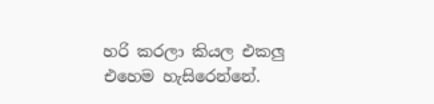හරි කරලා කියල එකලු එහෙම හැසිරෙන්නේ.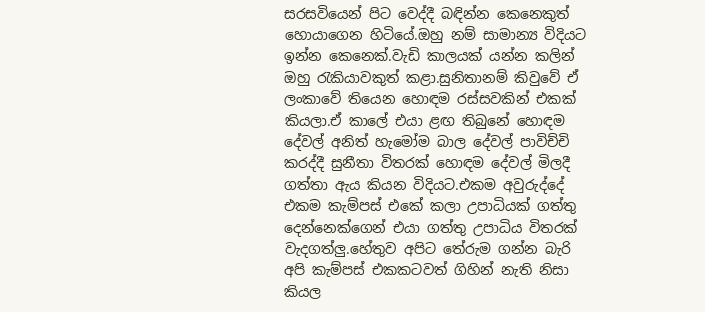සරසවියෙන් පිට වෙද්දී බඳින්න කෙනෙකුත් හොයාගෙන හිටියේ.ඔහු නම් සාමාන්‍ය විදියට ඉන්න කෙනෙක්.වැඩි කාලයක් යන්න කලින් ඔහු රැකියාවකුත් කළා.සුනිතානම් කිවුවේ ඒ ලංකාවේ තියෙන හොඳම රස්සවකින් එකක් කියලා.ඒ කාලේ එයා ළඟ තිබුනේ හොඳම දේවල් අනිත් හැමෝම බාල දේවල් පාවිච්චි කරද්දී සුනීතා විතරක් හොඳම දේවල් මිලදී ගත්තා ඇය කියන විදියට.එකම අවුරුද්දේ එකම කැම්පස් එකේ කලා උපාධියක් ගත්තු දෙන්නෙක්ගෙන් එයා ගත්තු උපාධිය විතරක් වැදගත්ලු.හේතුව අපිට තේරුම ගන්න බැරි අපි කැම්පස් එකකටවත් ගිහින් නැති නිසා කියල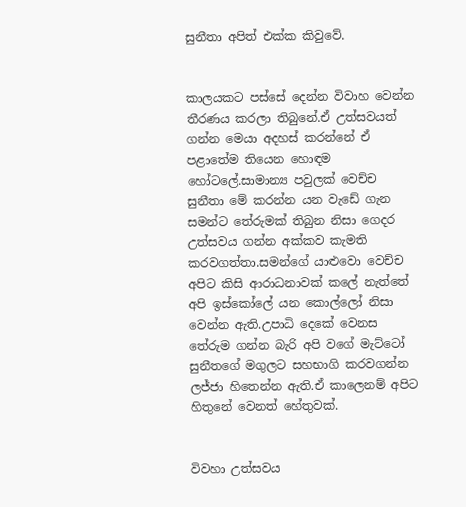සුනීතා අපිත් එක්ක කිවුවේ.


කාලයකට පස්සේ දෙන්න විවාහ වෙන්න තීරණය කරලා තිබුනේ.ඒ උත්සවයත් ගන්න මෙයා අදහස් කරන්නේ ඒ පළාතේම තියෙන හොඳම හෝටලේ.සාමාන්‍ය පවුලක් වෙච්ච සුනීතා මේ කරන්න යන වැඩේ ගැන සමන්ට තේරුමක් තිබුන නිසා ගෙදර උත්සවය ගන්න අක්කව කැමති කරවගත්තා.සමන්ගේ යාළුවො වෙච්ච අපිට කිසි ආරාධනාවක් කලේ නැත්තේ අපි ඉස්කෝලේ යන කොල්ලෝ නිසා වෙන්න ඇති.උපාධි දෙකේ වෙනස තේරුම ගන්න බැරි අපි වගේ මැට්ටෝ සුනීතගේ මගුලට සහභාගි කරවගන්න ලජ්ජා හිතෙන්න ඇති.ඒ කාලෙනම් අපිට හිතුනේ වෙනත් හේතුවක්.


විවහා උත්සවය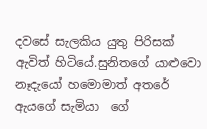දවසේ සැලකිය යුතු පිරිසක් ඇවිත් හිටියේ.සුනිතගේ යාළුවො නෑදැයෝ හමොමාත් අතරේ ඇයගේ සැමියා  ගේ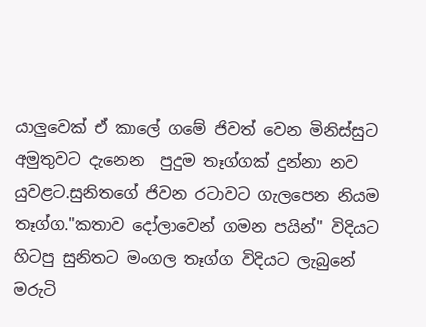යාලුවෙක් ඒ කාලේ ගමේ ජිවත් වෙන මිනිස්සුට අමුතුවට දැනෙන  පුදුම තෑග්ගක් දුන්නා නව යුවළට.සුනිතගේ ජිවන රටාවට ගැලපෙන නියම තෑග්ග."කතාව දෝලාවෙන් ගමන පයින්" විදියට හිටපු සුනිතට මංගල තෑග්ග විදියට ලැබුනේ මරුටි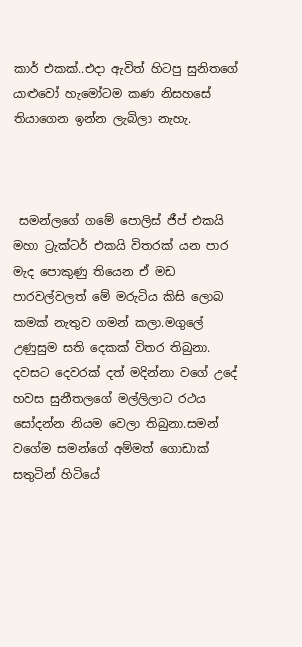කාර් එකක්..එදා ඇවිත් හිටපු සුනිතගේ යාළුවෝ හැමෝටම කණ නිසහසේ තියාගෙන ඉන්න ලැබිලා නැහැ.



 සමන්ලගේ ගමේ පොලිස් ජීප් එකයි මහා ට්‍රැක්ටර් එකයි විතරක් යන පාර මැද පොකුණු තියෙන ඒ මඩ පාරවල්වලත් මේ මරුටිය කිසි ලොබ කමක් නැතුව ගමන් කලා.මගුලේ උණුසුම සති දෙකක් විතර තිබුනා. දවසට දෙවරක් දත් මදින්නා වගේ උදේ හවස සුනීතලගේ මල්ලිලාට රථය සෝදන්න නියම වෙලා තිබුනා.සමන් වගේම සමන්ගේ අම්මත් ගොඩාක් සතුටින් හිටියේ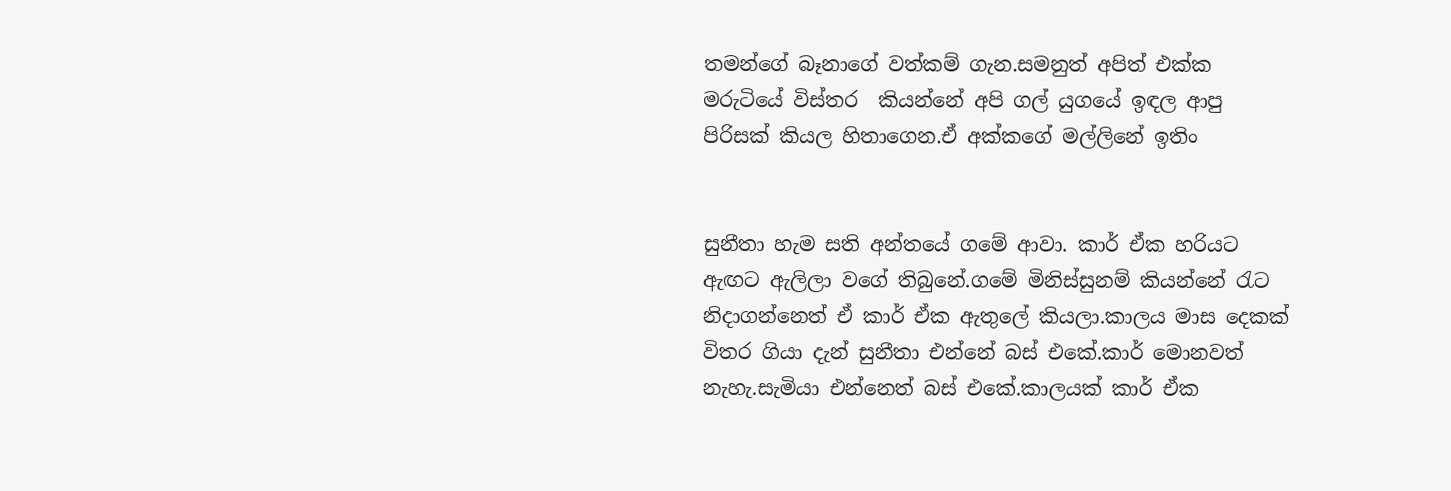තමන්ගේ බෑනාගේ වත්කම් ගැන.සමනුත් අපිත් එක්ක මරුටියේ විස්තර  කියන්නේ අපි ගල් යුගයේ ඉඳල ආපු පිරිසක් කියල හිතාගෙන.ඒ අක්කගේ මල්ලිනේ ඉතිං


සුනීතා හැම සති අන්තයේ ගමේ ආවා. කාර් ඒක හරියට ඇඟට ඇලිලා වගේ තිබුනේ.ගමේ මිනිස්සුනම් කියන්නේ රැට නිදාගන්නෙත් ඒ කාර් ඒක ඇතුලේ කියලා.කාලය මාස දෙකක් විතර ගියා දැන් සුනීතා එන්නේ බස් එකේ.කාර් මොනවත් නැහැ.සැමියා එන්නෙත් බස් එකේ.කාලයක් කාර් ඒක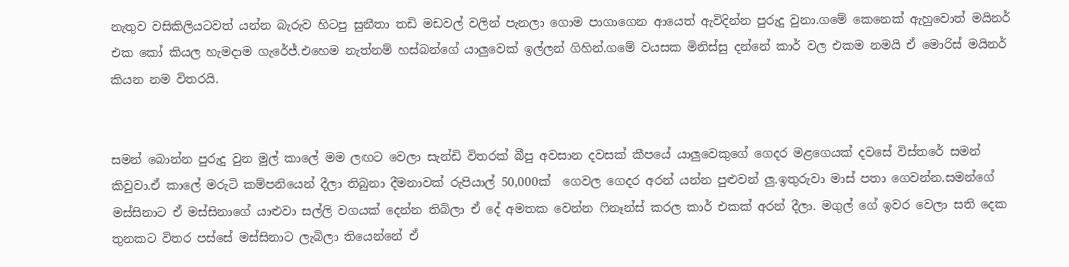නැතුව වසිකිලියටවත් යන්න බැරුව හිටපු සුනීතා තඩි මඩවල් වලින් පැනලා ගොම පාගාගෙන ආයෙත් ඇවිදින්න පුරුදු වුනා.ගමේ කෙනෙක් ඇහුවොත් මයිනර් එක කෝ කියල හැමදාම ගැරේජ්.එහෙම නැත්නම් හස්බන්ගේ යාලුවෙක් ඉල්ලන් ගිහින්.ගමේ වයසක මිනිස්සු දන්නේ කාර් වල එකම නමයි ඒ මොරිස් මයිනර් කියන නම විතරයි.


සමන් බොන්න පුරුදු වුන මුල් කාලේ මම ලඟට වෙලා සැන්ඩි විතරක් බීපු අවසාන දවසක් කීපයේ යාලුවෙකුගේ ගෙදර මළගෙයක් දවසේ විස්තරේ සමන් කිවුවා.ඒ කාලේ මරුටි කම්පනියෙන් දීලා තිබුනා දීමනාවක් රුපියාල් 50,000ක්  ගෙවල ගෙදර අරන් යන්න පුළුවන් ලු.ඉතුරුවා මාස් පතා ගෙවන්න.සමන්ගේ මස්සිනාට ඒ මස්සිනාගේ යාළුවා සල්ලි වගයක් දෙන්න තිබිලා ඒ දේ අමතක වෙන්න ෆිනෑන්ස් කරල කාර් එකක් අරන් දීලා. මගුල් ගේ ඉවර වෙලා සති දෙක තුනකට විතර පස්සේ මස්සිනාට ලැබිලා තියෙන්නේ ඒ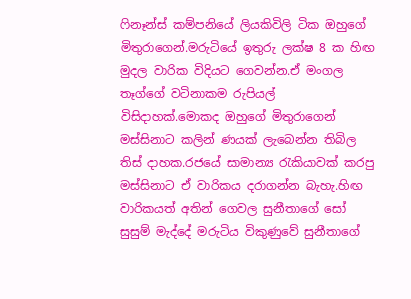ෆිනෑන්ස් කම්පනියේ ලියකිවිලි ටික ඔහුගේ මිතුරාගෙන්.මරුටියේ ඉතුරු ලක්ෂ 8 ක හිඟ මුදල වාරික විදියට ගෙවන්න.ඒ මංගල තෑග්ගේ වටිනාකම රුපියල් විසිදාහක්.මොකද ඔහුගේ මිතුරාගෙන්   මස්සිනාට කලින් ණයක් ලැබෙන්න තිබිල තිස් දාහක.රජයේ සාමාන්‍ය රැකියාවක් කරපු මස්සිනාට ඒ වාරිකය දරාගන්න බැහැ.හිඟ වාරිකයත් අතින් ගෙවල සුනීතාගේ සෝ සුසුම් මැද්දේ මරුටිය විකුණුවේ සුනීතාගේ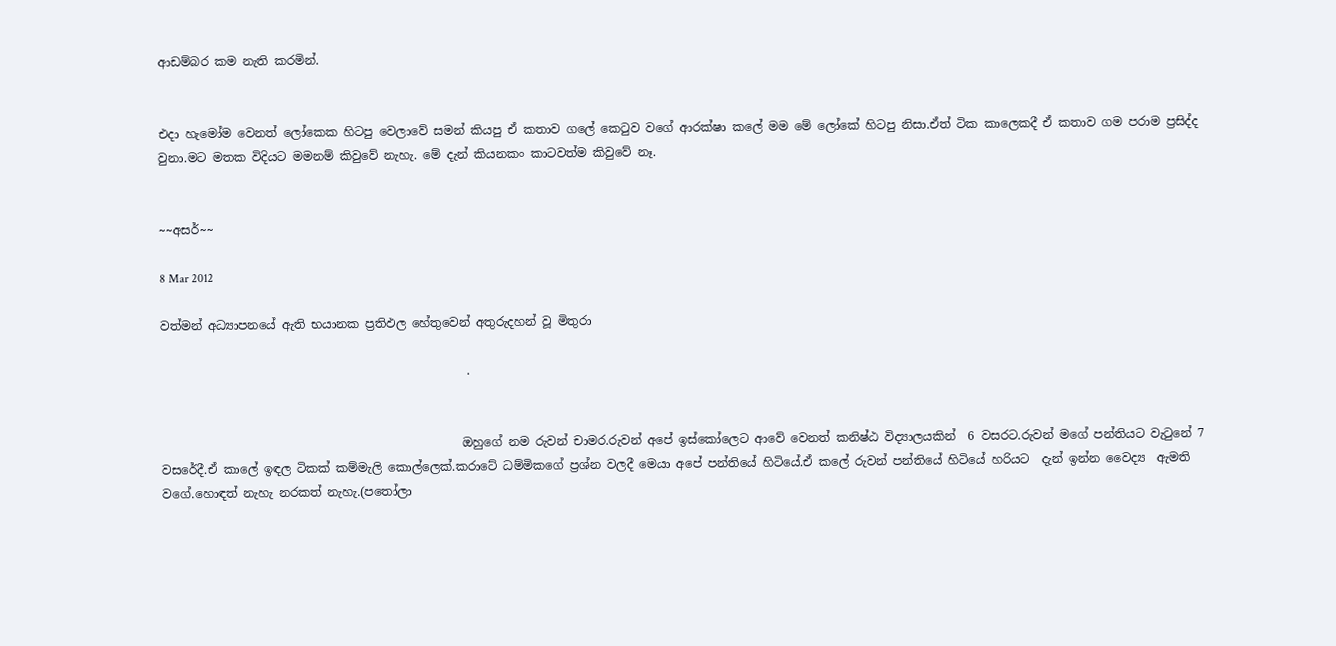ආඩම්බර කම නැති කරමින්.


එදා හැමෝම වෙනත් ලෝකෙක හිටපු වෙලාවේ සමන් කියපු ඒ කතාව ගලේ කෙටුව වගේ ආරක්ෂා කලේ මම මේ ලෝකේ හිටපු නිසා.ඒත් ටික කාලෙකදී ඒ කතාව ගම පරාම ප්‍රසිද්ද වුනා.මට මතක විදියට මමනම් කිවුවේ නැහැ. මේ දැන් කියනකං කාටවත්ම කිවුවේ නෑ.


~~අසර්~~

8 Mar 2012

වත්මන් අධ්‍යාපනයේ ඇති භයානක ප්‍රතිඵල හේතුවෙන් අතුරුදහන් වූ මිතුරා

                                                   .


                                                  ඔහුගේ නම රුවන් චාමර.රුවන් අපේ ඉස්කෝලෙට ආවේ වෙනත් කනිෂ්ඨ විද්‍යාලයකින්  6 වසරට.රුවන් මගේ පන්තියට වැටුනේ 7 වසරේදී.ඒ කාලේ ඉඳල ටිකක් කම්මැලි කොල්ලෙක්.කරාටේ ධම්මිකගේ ප්‍රශ්න වලදී මෙයා අපේ පන්තියේ හිටියේ.ඒ කලේ රුවන් පන්තියේ හිටියේ හරියට  දැන් ඉන්න වෛද්‍ය  ඇමති වගේ.හොඳත් නැහැ නරකත් නැහැ.(පතෝලා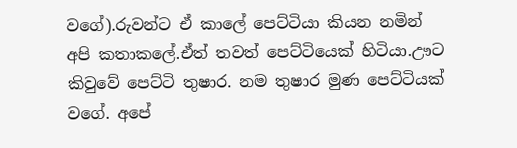වගේ).රුවන්ට ඒ කාලේ පෙට්ටියා කියන නමින් අපි කතාකලේ.ඒත් තවත් පෙට්ටියෙක් හිටියා.ඌට කිවුවේ පෙට්ටි තුෂාර. නම තුෂාර මුණ පෙට්ටියක් වගේ. අපේ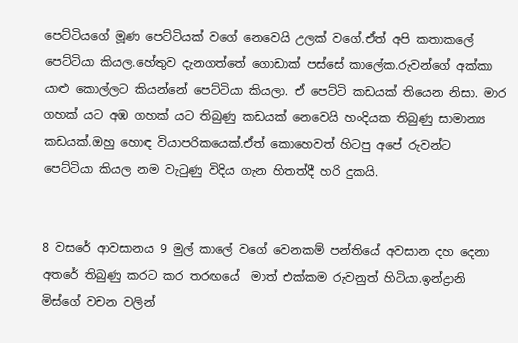පෙට්ටියගේ මූණ පෙට්ටියක් වගේ නෙවෙයි උලක්‌ වගේ.ඒත් අපි කතාකලේ පෙට්ටියා කියල.හේතුව දැනගත්තේ ගොඩාක් පස්සේ කාලේක.රුවන්ගේ අක්කා යාළු කොල්ලට කියන්නේ පෙට්ටියා කියලා. ඒ පෙට්ටි කඩයක් තියෙන නිසා. මාර ගහක් යට අඹ ගහක් යට තිබුණු කඩයක් නෙවෙයි හංදියක තිබුණු සාමාන්‍ය කඩයක්.ඔහු හොඳ වියාපරිකයෙක්.ඒත් කොහෙවත් හිටපු අපේ රුවන්ට පෙට්ටියා කියල නම වැටුණු විදිය ගැන හිතත්දී හරි දුකයි.


8 වසරේ ආවසානය 9 මුල් කාලේ වගේ වෙනකම් පන්තියේ අවසාන දහ දෙනා අතරේ තිබුණු කරට කර තරඟයේ  මාත් එක්කම රුවනුත් හිටියා.ඉන්ද්‍රානි මිස්ගේ වචන වලින්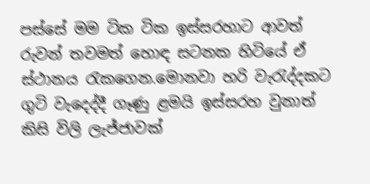පස්සේ මම ටික ටික ඉස්සරහාට ආවත් රුවන් තවමත් හොඳ සටනක හිටියේ ඒ ස්ථානය රැකගෙන.මොනවා හරි වැරැද්දකට ගුටි වැදෙද්දී ගෑණු ළමයි ඉස්සරහ වුනාත් කිසි විලි ලැජ්ජාවක්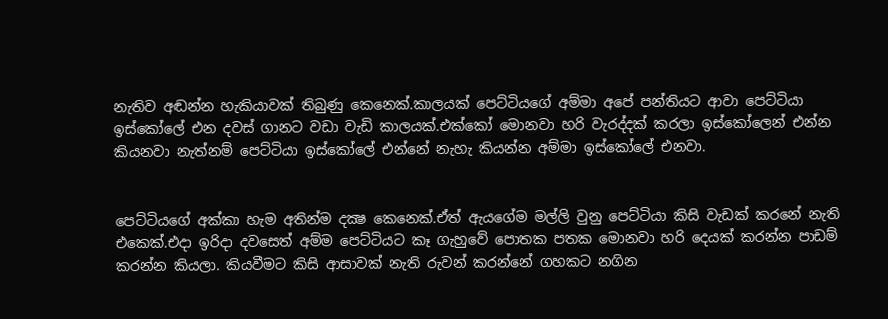නැතිව අඬන්න හැකියාවක් තිබුණු කෙනෙක්.කාලයක් පෙට්ටියගේ අම්මා අපේ පන්තියට ආවා පෙට්ටියා ඉස්කෝලේ එන දවස් ගානට වඩා වැඩි කාලයක්.එක්කෝ මොනවා හරි වැරද්දක් කරලා ඉස්කෝලෙන් එන්න කියනවා නැත්නම් පෙට්ටියා ඉස්කෝලේ එන්නේ නැහැ කියන්න අම්මා ඉස්කෝලේ එනවා.


පෙට්ටියගේ අක්කා හැම අතින්ම දක්‍ෂ කෙනෙක්.ඒත් ඇයගේම මල්ලි වුනු පෙට්ටියා කිසි වැඩක් කරනේ නැති එකෙක්.එදා ඉරිදා දවසෙත් අම්ම පෙට්ටියට කෑ ගැහුවේ පොතක පතක මොනවා හරි දෙයක් කරන්න පාඩම් කරන්න කියලා. කියවීමට කිසි ආසාවක් නැති රුවන් කරන්නේ ගහකට නගින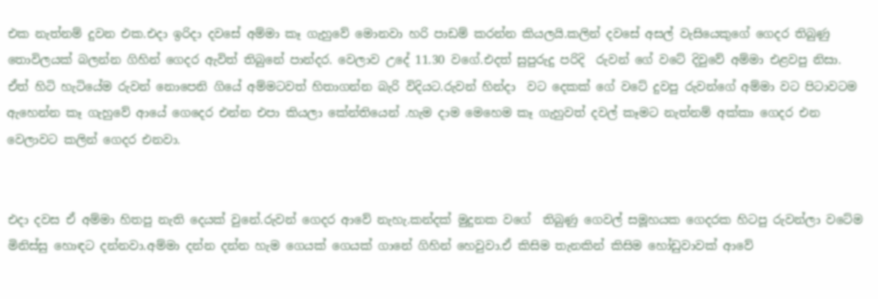එක නැත්නම් දුවන එක.එදා ඉරිදා දවසේ අම්මා කෑ ගැහුවේ මොනවා හරි පාඩම් කරන්න කියලයි.කලින් දවසේ අසල් වැසියෙකුගේ ගෙදර තිබුණු තොවිලයක් බලන්න ගිහින් ගෙදර ඇවිත් තිබුනේ පාන්දර. වෙලාව උදේ 11.30 වගේ.එදත් සුපුරුදු පරිදි  රුවන් ගේ වටේ දිවුවේ අම්මා එළවපු නිසා. ඒත් හිටි හැටියේම රුවන් නොපෙනි ගියේ අම්මටවත් හිතාගන්න බැරි විදියට.රුවන් හින්දා  වට දෙකක් ගේ වටේ දුවපු රුවන්ගේ අම්මා වට පිටාවටම ඇහෙන්න කෑ ගැහුවේ ආයේ ගෙදෙර එන්න එපා කියලා කේන්තියෙන් .හැම දාම මෙහෙම කෑ ගැහුවත් දවල් කෑමට නැත්නම් අක්කා ගෙදර එන වෙලාවට කලින් ගෙදර එනවා.


එදා දවස ඒ අම්මා හිතපු නැති දෙයක් වුනේ.රුවන් ගෙදර ආවේ නැහැ.කන්දක් මුදුනක වගේ  තිබුණු ගෙවල් සමූහයක ගෙදරක හිටපු රුවන්ලා වටේම මිනිස්සු හොඳට දන්නවා.අම්මා දන්න දන්න හැම ගෙයක් ගෙයක් ගානේ ගිහින් හෙවුවා.ඒ කිසිම තැනකින් කිසිම හෝඩුවාවක් ආවේ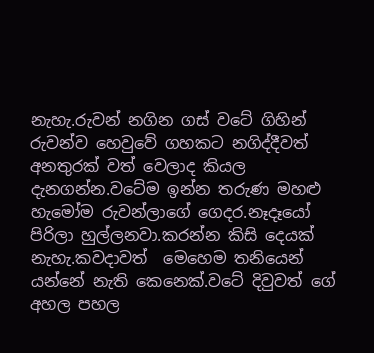නැහැ.රුවන් නගින ගස් වටේ ගිහින් රුවන්ව හෙවුවේ ගහකට නගිද්දීවත් අනතුරක් වත් වෙලාද කියල දැනගන්න.වටේම ඉන්න තරුණ මහළු හැමෝම රුවන්ලාගේ ගෙදර.නෑදෑයෝ පිරිලා හුල්ලනවා.කරන්න කිසි දෙයක් නැහැ.කවදාවත්  මෙහෙම තනියෙන් යන්නේ නැති කෙනෙක්.වටේ දිවුවත් ගේ අහල පහල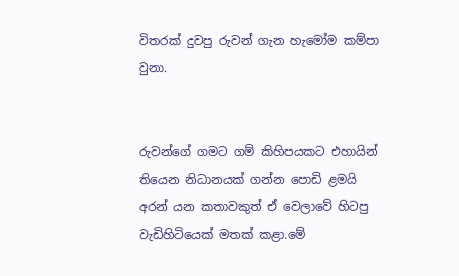විතරක් දුවපු රුවන් ගැන හැමෝම කම්පා වුනා.


රුවන්ගේ ගමට ගම් කිහිපයකට එහායින් තියෙන නිධානයක් ගන්න පොඩි ළමයි අරන් යන කතාවකුත් ඒ වෙලාවේ හිටපු වැඩිහිටියෙක් මතක් කළා.මේ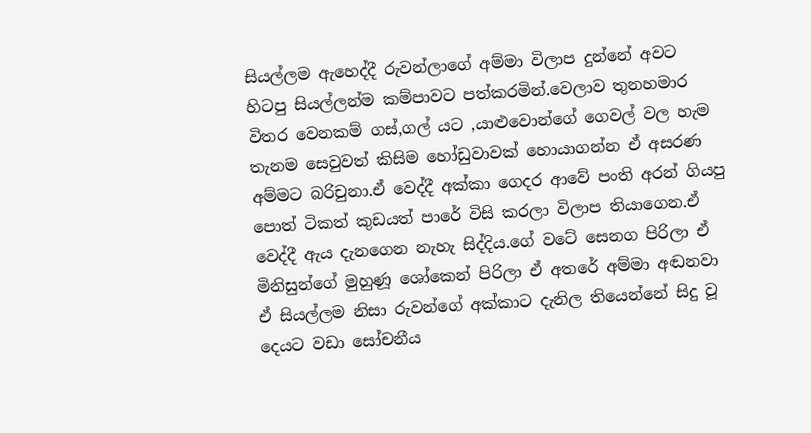සියල්ලම ඇහෙද්දී රුවන්ලාගේ අම්මා විලාප දුන්නේ අවට හිටපු සියල්ලන්ම කම්පාවට පත්කරමින්.වෙලාව තුනහමාර විතර වෙනකම් ගස්,ගල් යට ,යාළුවොන්ගේ ගෙවල් වල හැම තැනම සෙවුවත් කිසිම හෝඩුවාවක් හොයාගන්න ඒ අසරණ අම්මට බරිචුනා.ඒ වෙද්දී අක්කා ගෙදර ආවේ පංති අරන් ගියපු පොත් ටිකත් කුඩයත් පාරේ විසි කරලා විලාප තියාගෙන.ඒ වෙද්දී ඇය දැනගෙන නැහැ සිද්දිය.ගේ වටේ සෙනග පිරිලා ඒ මිනිසුන්ගේ මුහුණූ ශෝකෙන් පිරිලා ඒ අතරේ අම්මා අඬනවා ඒ සියල්ලම නිසා රුවන්ගේ අක්කාට දැනිල තියෙන්නේ සිදු වූ දෙයට වඩා සෝචනීය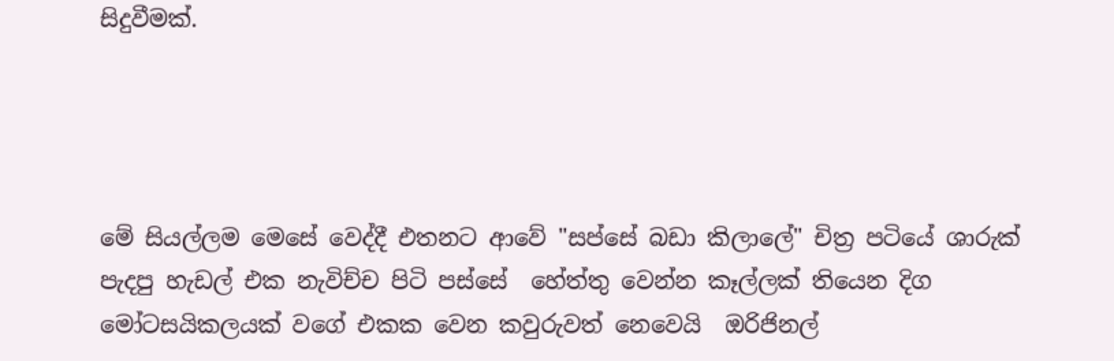සිදුවීමක්.




මේ සියල්ලම මෙසේ වෙද්දී එතනට ආවේ "සප්සේ බඩා කිලාලේ" චිත්‍ර පටියේ ශාරුක් පැදපු හැඩල් එක නැවිච්ච පිටි පස්සේ  හේත්තු වෙන්න කෑල්ලක් තියෙන දිග මෝටසයිකලයක් වගේ එකක වෙන කවුරුවත් නෙවෙයි  ඔරිජිනල්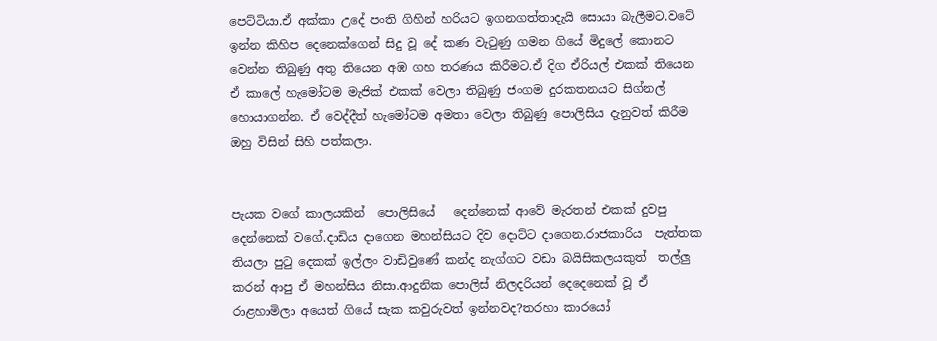පෙට්ටියා.ඒ අක්කා උදේ පංති ගිහින් හරියට ඉගනගත්තාදැයි සොයා බැලීමට.වටේ ඉන්න කිහිප දෙනෙක්ගෙන් සිදු වූ දේ කණ වැටුණු ගමන ගියේ මිදුලේ කොනට වෙන්න තිබුණු අතු තියෙන අඹ ගහ තරණය කිරීමට.ඒ දිග ඒරියල් එකක් තියෙන ඒ කාලේ හැමෝටම මැජික් එකක් වෙලා තිබුණු ජංගම දුරකතනයට සිග්නල් හොයාගන්න. ඒ වෙද්දීත් හැමෝටම අමතා වෙලා තිබුණු පොලිසිය දැනුවත් කිරීම ඔහු විසින් සිහි පත්කලා.


පැයක වගේ කාලයකින්  පොලිසියේ   දෙන්නෙක් ආවේ මැරතන් එකක් දුවපු  දෙන්නෙක් වගේ.දාඩිය දාගෙන මහන්සියට දිව දොට්ට දාගෙන.රාජකාරිය  පැත්තක තියලා පුටු දෙකක් ඉල්ලං වාඩිවුණේ කන්ද නැග්ගට වඩා බයිසිකලයකුත්  තල්ලු කරන් ආපු ඒ මහන්සිය නිසා.ආදුනික පොලිස් නිලදරියන් දෙදෙනෙක් වූ ඒ රාළහාමිලා අයෙත් ගියේ සැක කවුරුවත් ඉන්නවද?තරහා කාරයෝ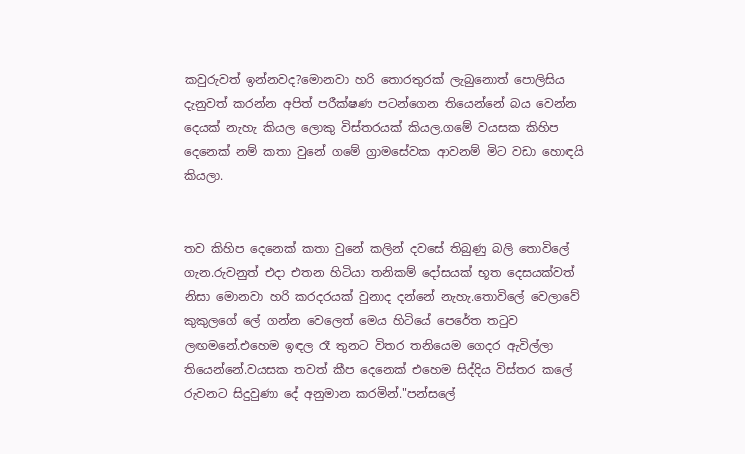කවුරුවත් ඉන්නවද?මොනවා හරි තොරතුරක් ලැබුනොත් පොලිසිය දැනුවත් කරන්න අපිත් පරීක්ෂණ පටන්ගෙන තියෙන්නේ බය වෙන්න දෙයක් නැහැ කියල ලොකු විස්තරයක් කියල.ගමේ වයසක කිහිප දෙනෙක් නම් කතා වුනේ ගමේ ග්‍රාමසේවක ආවනම් මිට වඩා හොඳයි කියලා.


තව කිහිප දෙනෙක් කතා වුනේ කලින් දවසේ තිබුණු බලි තොවිලේ ගැන.රුවනුත් එදා එතන හිටියා තනිකම් දෝසයක් භූත දෙසයක්වත් නිසා මොනවා හරි කරදරයක් වුනාද දන්නේ නැහැ.තොවිලේ වෙලාවේ කුකුලගේ ලේ ගන්න වෙලෙත් මෙය හිටියේ පෙරේත තටුව ලඟමනේ.එහෙම ඉඳල රෑ තුනට විතර තනියෙම ගෙදර ඇවිල්ලා තියෙන්නේ.වයසක තවත් කීප දෙනෙක් එහෙම සිද්දිය විස්තර කලේ  රුවනට සිදුවුණා දේ අනුමාන කරමින්."පන්සලේ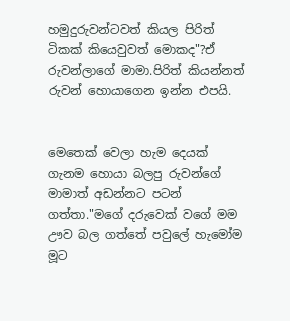හමුදුරුවන්ටවත් කියල පිරිත් ටිකක් කියෙවුවත් මොකද"?ඒ රුවන්ලාගේ මාමා.පිරිත් කියන්නත් රුවන් හොයාගෙන ඉන්න එපයි.


මෙතෙක් වෙලා හැම දෙයක් ගැනම හොයා බලපු රුවන්ගේ මාමාත් අඩන්නට පටන් ගත්තා."මගේ දරුවෙක් වගේ මම ඌව බල ගත්තේ පවුලේ හැමෝම මූට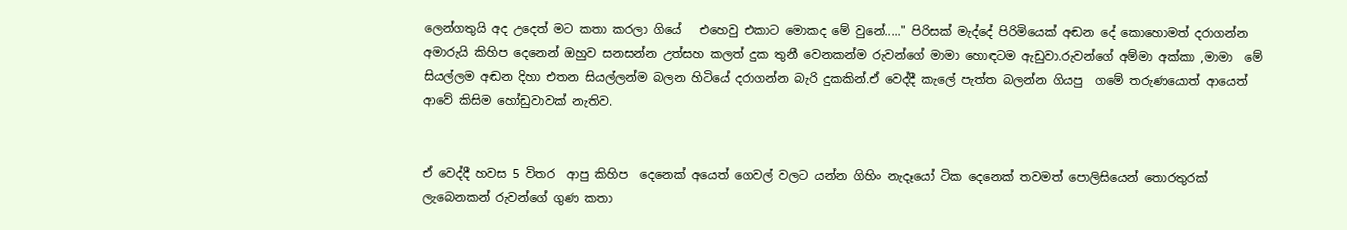ලෙන්ගතුයි අද උදෙත් මට කතා කරලා ගියේ   එහෙවු එකාට මොකද මේ වුනේ....." පිරිසක් මැද්දේ පිරිමියෙක් අඬන දේ කොහොමත් දරාගන්න අමාරුයි කිහිප දෙනෙන් ඔහුව සනසන්න උත්සහ කලත් දුක තුනී වෙනකන්ම රුවන්ගේ මාමා හොඳටම ඇඩුවා.රුවන්ගේ අම්මා අක්කා ,මාමා  මේ සියල්ලම අඬන දිහා එතන සියල්ලන්ම බලන හිටියේ දරාගන්න බැරි දුකකින්.ඒ වෙද්දී කැලේ පැත්ත බලන්න ගියපු  ගමේ තරුණයොත් ආයෙත් ආවේ කිසිම හෝඩුවාවක් නැතිව.


ඒ වෙද්දී හවස 5 විතර  ආපු කිහිප  දෙනෙක් අයෙත් ගෙවල් වලට යන්න ගිහිං නැදෑයෝ ටික දෙනෙක් තවමත් පොලිසියෙන් තොරතුරක් ලැබෙනකන් රුවන්ගේ ගුණ කතා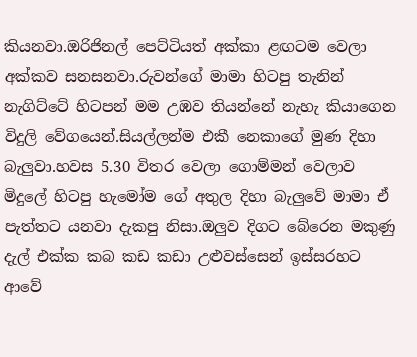කියනවා.ඔරිජිනල් පෙට්ටියත් අක්කා ළඟටම වෙලා අක්කව සනසනවා.රුවන්ගේ මාමා හිටපු තැනින් නැගිට්ටේ හිටපන් මම උඹව තියන්නේ නැහැ කියාගෙන  විදුලි වේගයෙන්.සියල්ලන්ම එකී නෙකාගේ මුණ දිහා බැලුවා.හවස 5.30 විතර වෙලා ගොම්මන් වෙලාව මිදුලේ හිටපු හැමෝම ගේ අතුල දිහා බැලුවේ මාමා ඒ පැත්තට යනවා දැකපු නිසා.ඔලුව දිගට බේරෙන මකුණු දැල් එක්ක කබ කඩ කඩා උළුවස්සෙන් ඉස්සරහට ආවේ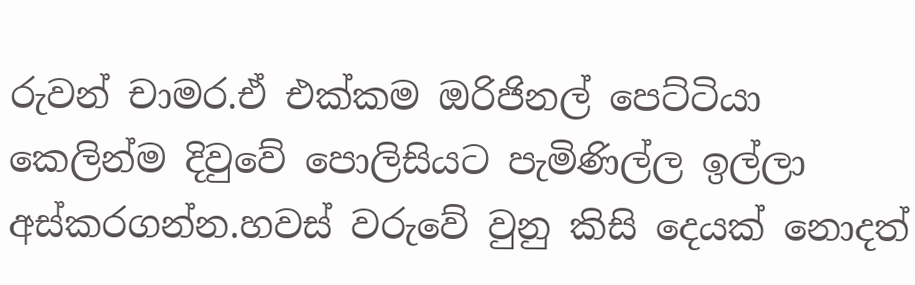රුවන් චාමර.ඒ එක්කම ඔරිජිනල් පෙට්ටියා කෙලින්ම දිවුවේ පොලිසියට පැමිණිල්ල ඉල්ලා අස්කරගන්න.හවස් වරුවේ වුනු කිසි දෙයක් නොදත්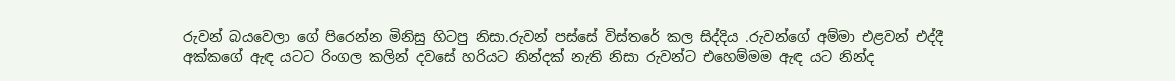රුවන් බයවෙලා ගේ පිරෙන්න මිනිසු හිටපු නිසා.රුවන් පස්සේ විස්තරේ කල සිද්දිය .රුවන්ගේ අම්මා එළවන් එද්දී අක්කගේ ඇඳ යටට රිංගල කලින් දවසේ හරියට නින්දක් නැති නිසා රුවන්ට එහෙම්මම ඇඳ යට නින්ද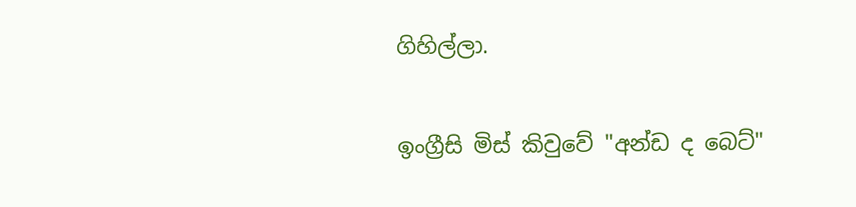ගිහිල්ලා.

ඉංග්‍රීසි මිස් කිවුවේ "අන්ඩ ද බෙට්"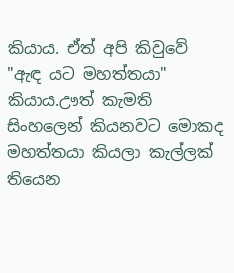කියාය. ඒත් අපි කිවුවේ "ඇඳ යට මහත්තයා" කියාය.ඌත් කැමති සිංහලෙන් කියනවට මොකද මහත්තයා කියලා කැල්ලක් තියෙන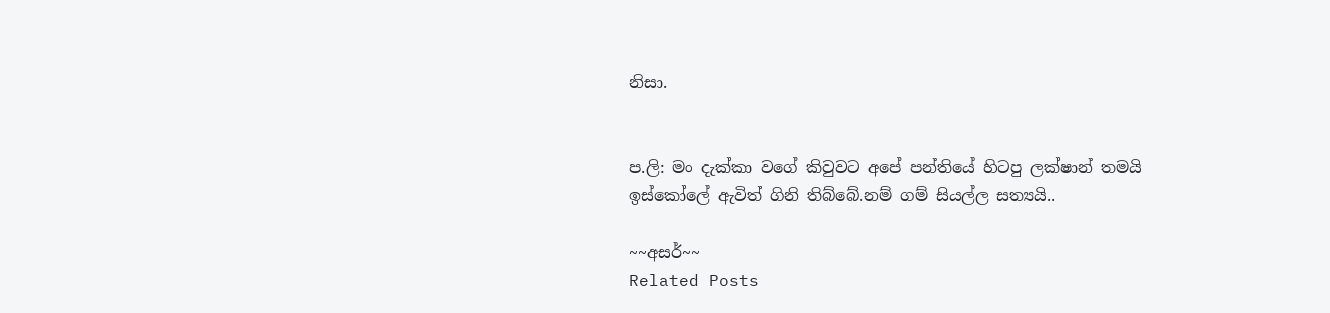නිසා.


ප.ලි: මං දැක්කා වගේ කිවුවට අපේ පන්තියේ හිටපු ලක්ෂාන් තමයි ඉස්කෝලේ ඇවිත් ගිනි තිබ්බේ.නම් ගම් සියල්ල සත්‍යයි..

~~අසර්~~
Related Posts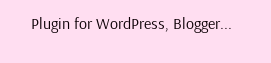Plugin for WordPress, Blogger...